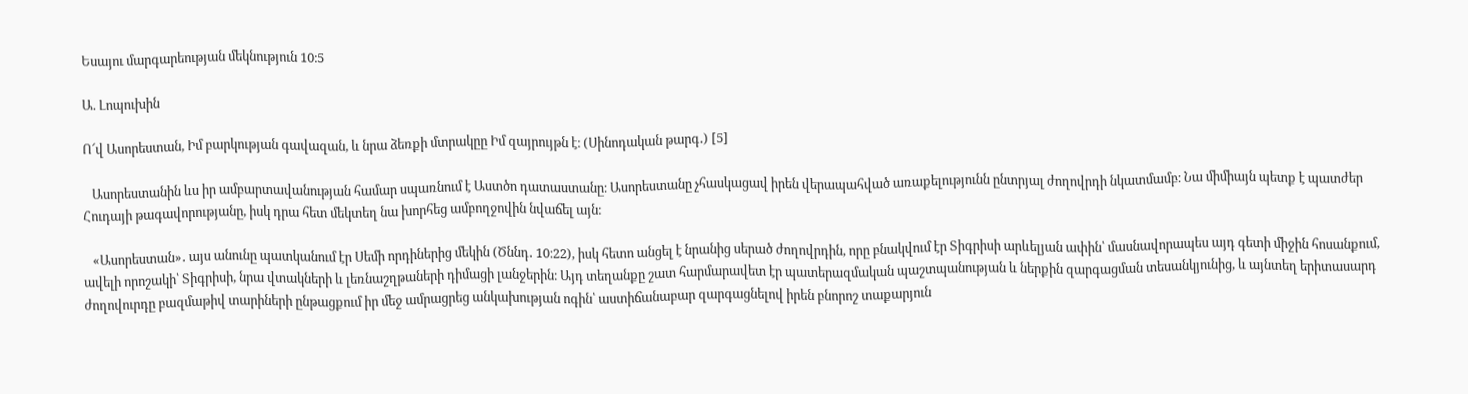Եսայու մարգարեության մեկնություն 10։5

Ա. Լոպուխին

Ո՜վ Ասորեստան, Իմ բարկության գավազան, և նրա ձեռքի մտրակըը Իմ զայրույթն է։ (Սինոդական թարգ․) [5]

   Ասորեստանին ևս իր ամբարտավանության համար սպառնում է Աստծո դատաստանը։ Ասորեստանը չհասկացավ իրեն վերապահված առաքելությունն ընտրյալ ժողովրդի նկատմամբ։ Նա միմիայն պետք է պատժեր Հուդայի թագավորությանը, իսկ դրա հետ մեկտեղ նա խորհեց ամբողջովին նվաճել այն։

   «Ասորեստան»․ այս անունը պատկանում էր Սեմի որդիներից մեկին (Ծննդ․ 10։22), իսկ հետո անցել է նրանից սերած ժողովրդին, որը բնակվում էր Տիգրիսի արևելյան ափին՝ մասնավորապես այդ գետի միջին հոսանքում, ավելի որոշակի՝ Տիգրիսի, նրա վտակների և լեռնաշղթաների դիմացի լանջերին։ Այդ տեղանքը շատ հարմարավետ էր պատերազմական պաշտպանության և ներքին զարգացման տեսանկյունից, և այնտեղ երիտասարդ ժողովուրդը բազմաթիվ տարիների ընթացքում իր մեջ ամրացրեց անկախության ոգին՝ աստիճանաբար զարգացնելով իրեն բնորոշ տաքարյուն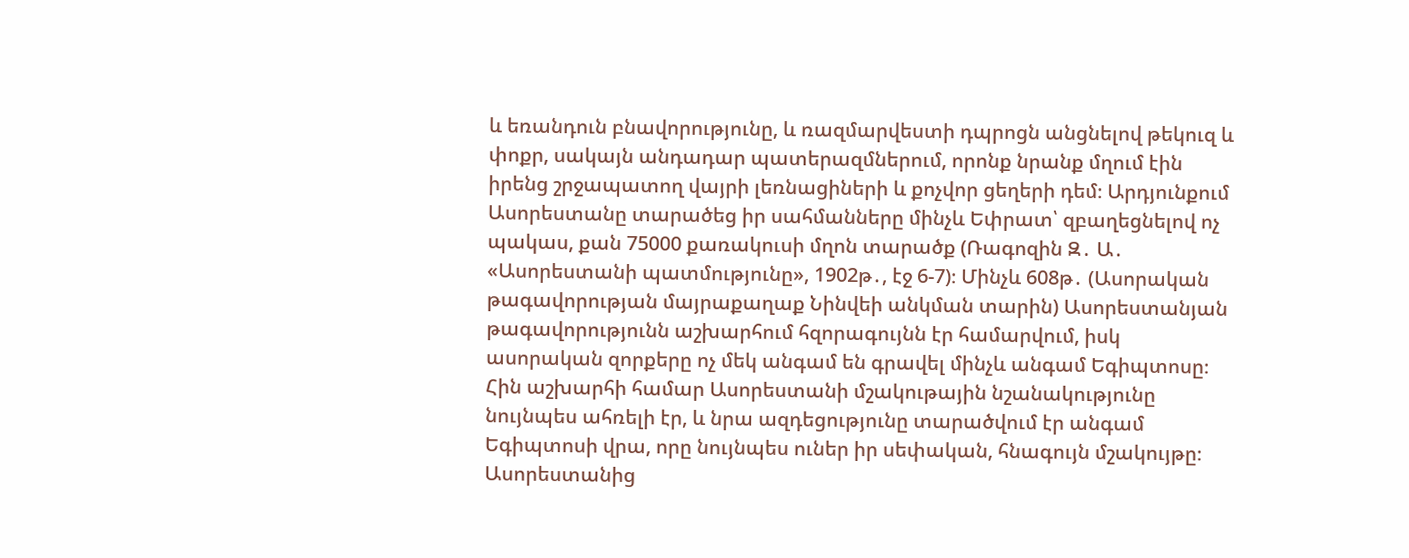և եռանդուն բնավորությունը, և ռազմարվեստի դպրոցն անցնելով թեկուզ և փոքր, սակայն անդադար պատերազմներում, որոնք նրանք մղում էին իրենց շրջապատող վայրի լեռնացիների և քոչվոր ցեղերի դեմ։ Արդյունքում Ասորեստանը տարածեց իր սահմանները մինչև Եփրատ՝ զբաղեցնելով ոչ պակաս, քան 75000 քառակուսի մղոն տարածք (Ռագոզին Զ․ Ա․ «Ասորեստանի պատմությունը», 1902թ․, էջ 6-7)։ Մինչև 608թ․ (Ասորական թագավորության մայրաքաղաք Նինվեի անկման տարին) Ասորեստանյան թագավորությունն աշխարհում հզորագույնն էր համարվում, իսկ ասորական զորքերը ոչ մեկ անգամ են գրավել մինչև անգամ Եգիպտոսը։ Հին աշխարհի համար Ասորեստանի մշակութային նշանակությունը նույնպես ահռելի էր, և նրա ազդեցությունը տարածվում էր անգամ Եգիպտոսի վրա, որը նույնպես ուներ իր սեփական, հնագույն մշակույթը։ Ասորեստանից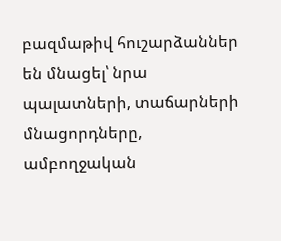բազմաթիվ հուշարձաններ են մնացել՝ նրա պալատների, տաճարների մնացորդները, ամբողջական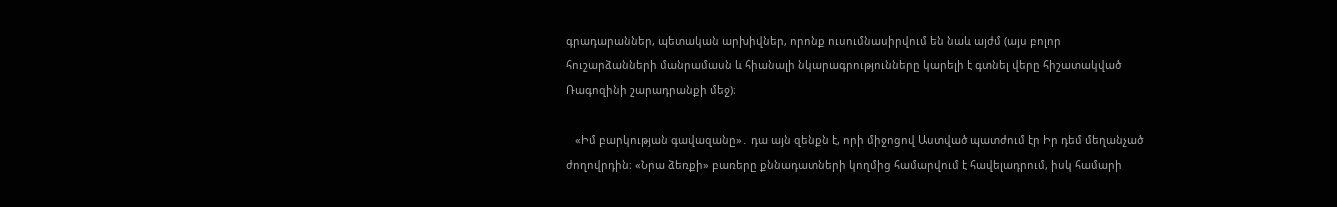գրադարաններ, պետական արխիվներ, որոնք ուսումնասիրվում են նաև այժմ (այս բոլոր հուշարձանների մանրամասն և հիանալի նկարագրությունները կարելի է գտնել վերը հիշատակված Ռագոզինի շարադրանքի մեջ)։

   «Իմ բարկության գավազանը»․ դա այն զենքն է, որի միջոցով Աստված պատժում էր Իր դեմ մեղանչած ժողովրդին։ «Նրա ձեռքի» բառերը քննադատների կողմից համարվում է հավելադրում, իսկ համարի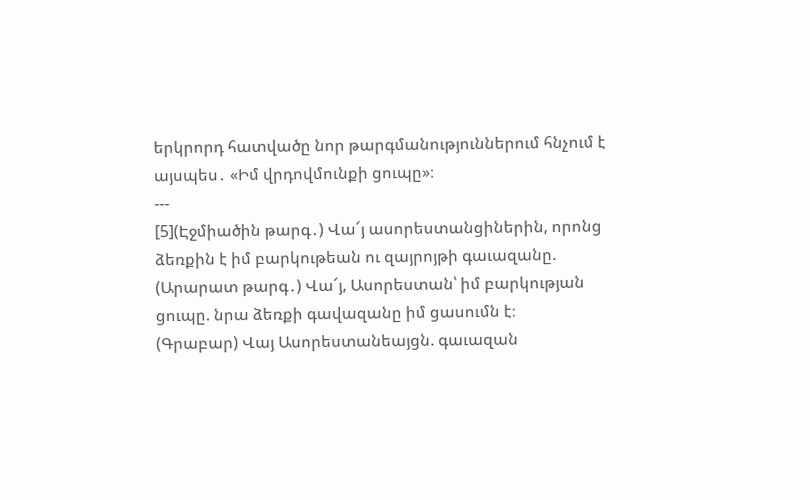երկրորդ հատվածը նոր թարգմանություններում հնչում է այսպես․ «Իմ վրդովմունքի ցուպը»։
---
[5](Էջմիածին թարգ․) Վա՜յ ասորեստանցիներին, որոնց ձեռքին է իմ բարկութեան ու զայրոյթի գաւազանը.
(Արարատ թարգ․) Վա՜յ, Ասորեստան՝ իմ բարկության ցուպը. նրա ձեռքի գավազանը իմ ցասումն է։
(Գրաբար) Վայ Ասորեստանեայցն. գաւազան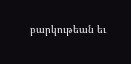բարկութեան եւ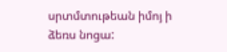սրտմտութեան իմոյ ի ձեռս նոցա: